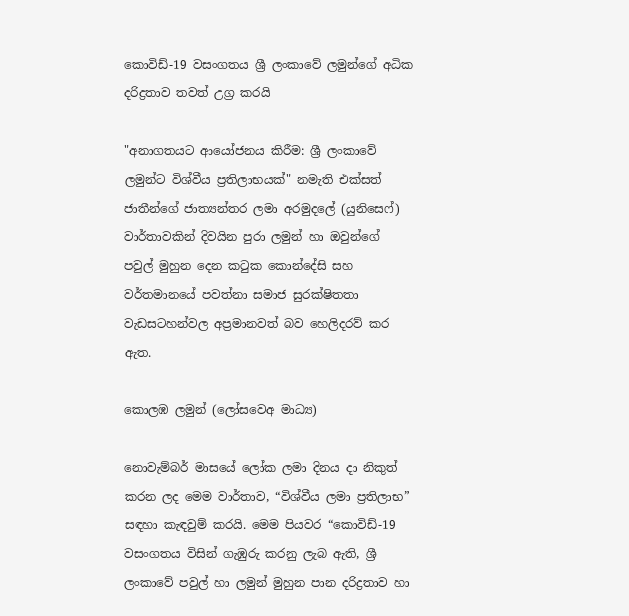කොවිඩ්-19 වසංගතය ශ්‍රී ලංකාවේ ලමුන්ගේ අධික දරිද්‍රතාව තවත් උග්‍ර කරයි

"අනාගතයට ආයෝජනය කිරීම: ශ්‍රී ලංකාවේ ලමුන්ට විශ්වීය ප්‍රතිලාභයක්" නමැති එක්සත් ජාතීන්ගේ ජාත්‍යන්තර ලමා අරමුදලේ (යුනිසෙෆ්) වාර්තාවකින් දිවයින පුරා ලමුන් හා ඔවුන්ගේ පවුල් මුහුන දෙන කටුක කොන්දේසි සහ වර්තමානයේ පවත්නා සමාජ සුරක්ෂිතතා වැඩසටහන්වල අප්‍රමානවත් බව හෙලිදරව් කර ඇත.

කොලඹ ලමුන් (ලෝසවෙඅ මාධ්‍ය)

නොවැම්බර් මාසයේ ලෝක ලමා දිනය දා නිකුත් කරන ලද මෙම වාර්තාව, “විශ්වීය ලමා ප්‍රතිලාභ” සඳහා කැඳවුම් කරයි. මෙම පියවර “කොවිඩ්-19 වසංගතය විසින් ගැඹුරු කරනු ලැබ ඇති, ශ්‍රී ලංකාවේ පවුල් හා ලමුන් මුහුන පාන දරිද්‍රතාව හා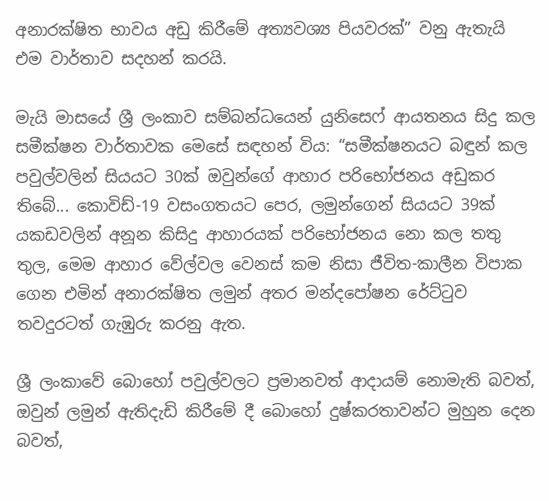අනාරක්ෂිත භාවය අඩු කිරීමේ අත්‍යවශ්‍ය පියවරක්” වනු ඇතැයි එම වාර්තාව සදහන් කරයි.

මැයි මාසයේ ශ්‍රී ලංකාව සම්බන්ධයෙන් යුනිසෙෆ් ආයතනය සිදු කල සමීක්ෂන වාර්තාවක මෙසේ සඳහන් විය: “සමීක්ෂනයට බඳුන් කල පවුල්වලින් සියයට 30ක් ඔවුන්ගේ ආහාර පරිභෝජනය අඩුකර තිබේ... කොවිඩ්-19 වසංගතයට පෙර, ලමුන්ගෙන් සියයට 39ක් යකඩවලින් අනූන කිසිදු ආහාරයක් පරිභෝජනය නො කල තතු තුල, මෙම ආහාර වේල්වල වෙනස් කම නිසා ජීවිත-කාලීන විපාක ගෙන එමින් අනාරක්ෂිත ලමුන් අතර මන්දපෝෂන රේට්ටුව තවදුරටත් ගැඹුරු කරනු ඇත.

ශ්‍රී ලංකාවේ බොහෝ පවුල්වලට ප්‍රමානවත් ආදායම් නොමැති බවත්, ඔවුන් ලමුන් ඇතිදැඩි කිරීමේ දී බොහෝ දුෂ්කරතාවන්ට මුහුන දෙන බවත්,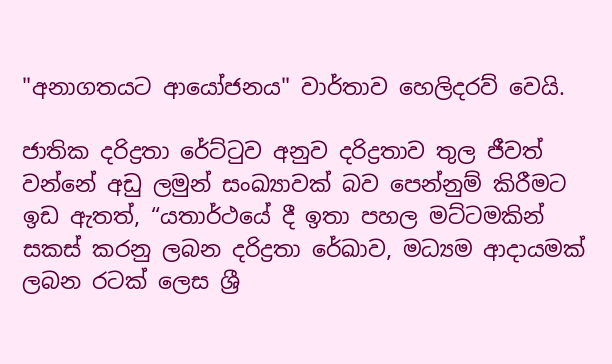"අනාගතයට ආයෝජනය" වාර්තාව හෙලිදරව් වෙයි.

ජාතික දරිද්‍රතා රේට්ටුව අනුව දරිද්‍රතාව තුල ජීවත් වන්නේ අඩු ලමුන් සංඛ්‍යාවක් බව පෙන්නුම් කිරීමට ඉඩ ඇතත්, “යතාර්ථයේ දී ඉතා පහල මට්ටමකින් සකස් කරනු ලබන දරිද්‍රතා රේඛාව, මධ්‍යම ආදායමක් ලබන රටක් ලෙස ශ්‍රී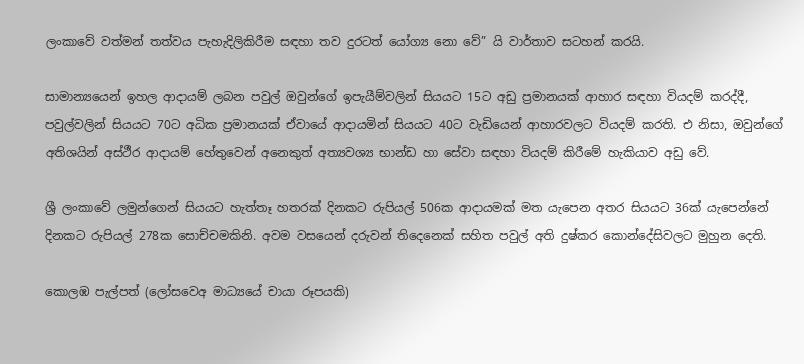ලංකාවේ වත්මන් තත්වය පැහැදිලිකිරීම සඳහා තව දුරටත් යෝග්‍ය නො වේ” යි වාර්තාව සටහන් කරයි.

සාමාන්‍යයෙන් ඉහල ආදායම් ලබන පවුල් ඔවුන්ගේ ඉපැයීම්වලින් සියයට 15ට අඩු ප්‍රමානයක් ආහාර සඳහා වියදම් කරද්දී, පවුල්වලින් සියයට 70ට අධික ප්‍රමානයක් ඒවායේ ආදායමින් සියයට 40ට වැඩියෙන් ආහාරවලට වියදම් කරති. එ නිසා, ඔවුන්ගේ අතිශයින් අස්ථීර ආදායම් හේතුවෙන් අනෙකුත් අත්‍යවශ්‍ය භාන්ඩ හා සේවා සඳහා වියදම් කිරීමේ හැකියාව අඩු වේ.

ශ්‍රී ලංකාවේ ලමුන්ගෙන් සියයට හැත්තෑ හතරක් දිනකට රුපියල් 506ක ආදායමක් මත යැපෙන අතර සියයට 36ක් යැපෙන්නේ දිනකට රුපියල් 278ක සොච්චමකිනි. අවම වසයෙන් දරුවන් තිදෙනෙක් සහිත පවුල් අති දුෂ්කර කොන්දේසිවලට මුහුන දෙති.

කොලඹ පැල්පත් (ලෝසවෙඅ මාධ්‍යයේ චායා රූපයකි)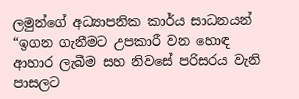ලමුන්ගේ අධ්‍යාපනික කාර්ය සාධනයන් “ඉගන ගැනීමට උපකාරී වන හොඳ ආහාර ලැබීම සහ නිවසේ පරිසරය වැනි පාසලට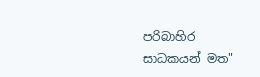පරිබාහිර සාධකයන් මත"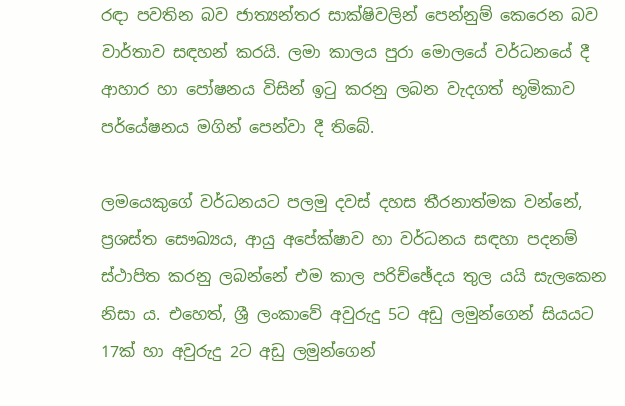රඳා පවතින බව ජාත්‍යන්තර සාක්ෂිවලින් පෙන්නුම් කෙරෙන බව වාර්තාව සඳහන් කරයි. ලමා කාලය පුරා මොලයේ වර්ධනයේ දී ආහාර හා පෝෂනය විසින් ඉටු කරනු ලබන වැදගත් භූමිකාව පර්යේෂනය මගින් පෙන්වා දී තිබේ.

ලමයෙකුගේ වර්ධනයට පලමු දවස් දහස තීරනාත්මක වන්නේ, ප්‍රශස්ත සෞඛ්‍යය, ආයු අපේක්ෂාව හා වර්ධනය සඳහා පදනම් ස්ථාපිත කරනු ලබන්නේ එම කාල පරිච්ඡේදය තුල යයි සැලකෙන නිසා ය. එහෙත්, ශ්‍රී ලංකාවේ අවුරුදු 5ට අඩු ලමුන්ගෙන් සියයට 17ක් හා අවුරුදු 2ට අඩු ලමුන්ගෙන්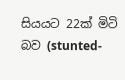සියයට 22ක් මිටි බව (stunted-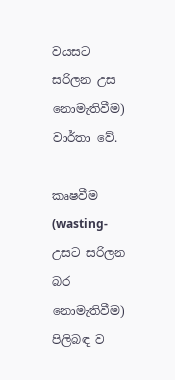වයසට සරිලන උස නොමැතිවීම) වාර්තා වේ.

කෘෂවීම (wasting-උසට සරිලන බර නොමැතිවීම) පිලිබඳ ව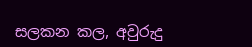සලකන කල, අවුරුදු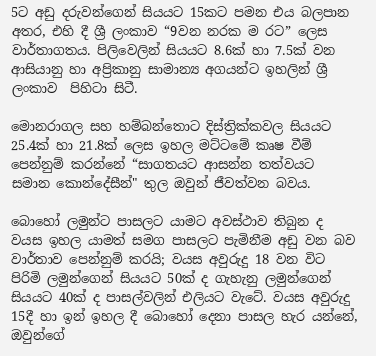5ට අඩු දරුවන්ගෙන් සියයට 15කට පමන එය බලපාන අතර, එහි දී ශ්‍රී ලංකාව “9වන නරක ම රට” ලෙස වාර්තාගතය. පිලිවෙලින් සියයට 8.6ක් හා 7.5ක් වන ආසියානු හා අප්‍රිකානු සාමාන්‍ය අගයන්ට ඉහලින් ශ්‍රී ලංකාව  පිහිටා සිටී.

මොනරාගල සහ හම්බන්තොට දිස්ත්‍රික්කවල සියයට 25.4ක් හා 21.8ක් ලෙස ඉහල මට්ටමේ කෘෂ වීම් පෙන්නුම් කරන්නේ “සාගතයට ආසන්න තත්වයට සමාන කොන්දේසීන්" තුල ඔවුන් ජීවත්වන බවය.

බොහෝ ලමුන්ට පාසලට යාමට අවස්ථාව තිබුන ද වයස ඉහල යාමත් සමග පාසලට පැමිනීම අඩු වන බව වාර්තාව පෙන්නුම් කරයි; වයස අවුරුදු 18 වන විට පිරිමි ලමුන්ගෙන් සියයට 50ක් ද ගැහැනු ලමුන්ගෙන් සියයට 40ක් ද පාසල්වලින් එලියට වැටේ. වයස අවුරුදු 15දී හා ඉන් ඉහල දී බොහෝ දෙනා පාසල හැර යන්නේ, ඔවුන්ගේ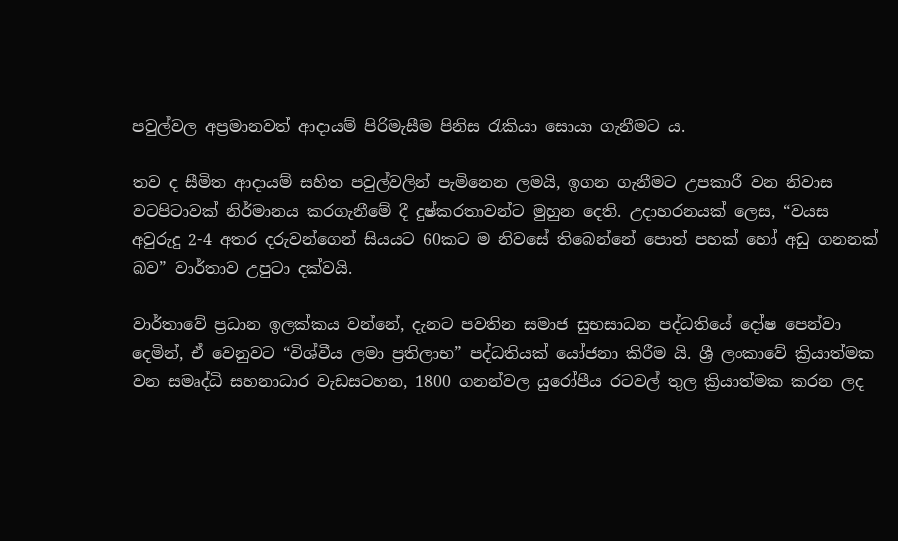පවුල්වල අප්‍රමානවත් ආදායම් පිරිමැසීම පිනිස රැකියා සොයා ගැනීමට ය.

තව ද සීමිත ආදායම් සහිත පවුල්වලින් පැමිනෙන ලමයි, ඉගන ගැනීමට උපකාරී වන නිවාස වටපිටාවක් නිර්මානය කරගැනීමේ දී දුෂ්කරතාවන්ට මුහුන දෙති. උදාහරනයක් ලෙස, “වයස අවුරුදු 2-4 අතර දරුවන්ගෙන් සියයට 60කට ම නිවසේ තිබෙන්නේ පොත් පහක් හෝ අඩු ගනනක් බව” වාර්තාව උපුටා දක්වයි.

වාර්තාවේ ප්‍රධාන ඉලක්කය වන්නේ, දැනට පවතින සමාජ සුභසාධන පද්ධතියේ දෝෂ පෙන්වා දෙමින්, ඒ වෙනුවට “විශ්වීය ලමා ප්‍රතිලාභ” පද්ධතියක් යෝජනා කිරීම යි. ශ්‍රී ලංකාවේ ක්‍රියාත්මක වන සමෘද්ධි සහනාධාර වැඩසටහන, 1800 ගනන්වල යුරෝපීය රටවල් තුල ක්‍රියාත්මක කරන ලද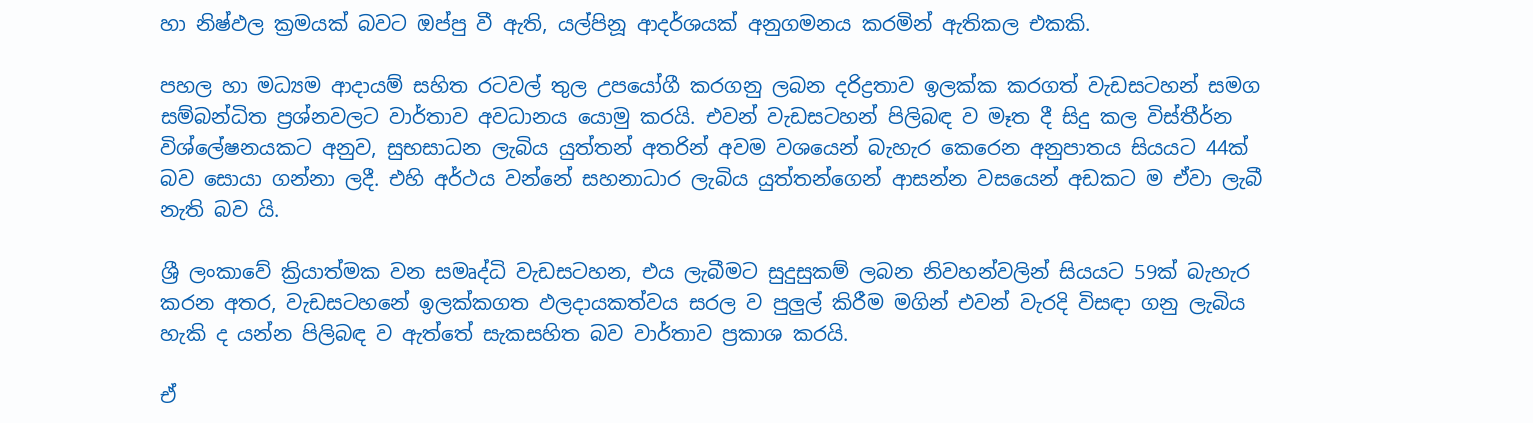හා නිෂ්ඵල ක්‍රමයක් බවට ඔප්පු වී ඇති, යල්පිනූ ආදර්ශයක් අනුගමනය කරමින් ඇතිකල එකකි.

පහල හා මධ්‍යම ආදායම් සහිත රටවල් තුල උපයෝගී කරගනු ලබන දරිද්‍රතාව ඉලක්ක කරගත් වැඩසටහන් සමග සම්බන්ධිත ප්‍රශ්නවලට වාර්තාව අවධානය යොමු කරයි. එවන් වැඩසටහන් පිලිබඳ ව මෑත දී සිදු කල විස්තීර්න විශ්ලේෂනයකට අනුව, සුභසාධන ලැබිය යුත්තන් අතරින් අවම වශයෙන් බැහැර කෙරෙන අනුපාතය සියයට 44ක් බව සොයා ගන්නා ලදී. එහි අර්ථය වන්නේ සහනාධාර ලැබිය යුත්තන්ගෙන් ආසන්න වසයෙන් අඩකට ම ඒවා ලැබී නැති බව යි.

ශ්‍රී ලංකාවේ ක්‍රියාත්මක වන සමෘද්ධි වැඩසටහන, එය ලැබීමට සුදුසුකම් ලබන නිවහන්වලින් සියයට 59ක් බැහැර කරන අතර, වැඩසටහනේ ඉලක්කගත ඵලදායකත්වය සරල ව පුලුල් කිරීම මගින් එවන් වැරදි විසඳා ගනු ලැබිය හැකි ද යන්න පිලිබඳ ව ඇත්තේ සැකසහිත බව වාර්තාව ප්‍රකාශ කරයි.

ඒ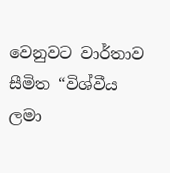වෙනුවට වාර්තාව සීමිත “විශ්වීය ලමා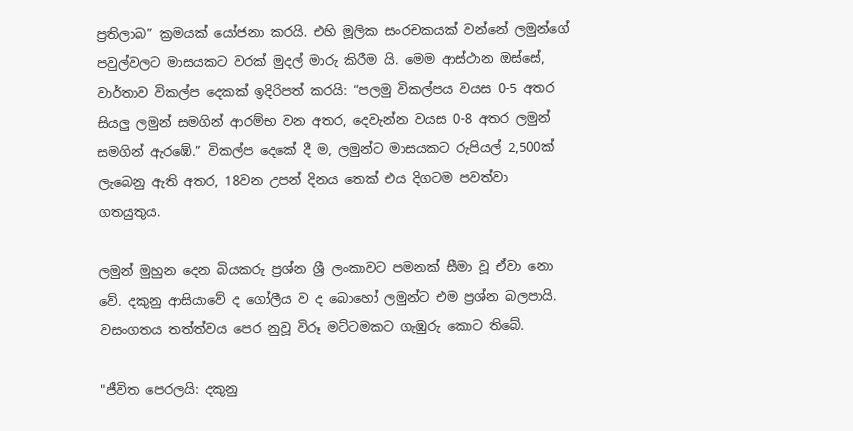ප්‍රතිලාබ” ක්‍රමයක් යෝජනා කරයි. එහි මූලික සංරචකයක් වන්නේ ලමුන්ගේ පවුල්වලට මාසයකට වරක් මුදල් මාරු කිරීම යි. මෙම ආස්ථාන ඔස්සේ, වාර්තාව විකල්ප දෙකක් ඉදිරිපත් කරයි: “පලමු විකල්පය වයස 0-5 අතර සියලු ලමුන් සමගින් ආරම්භ වන අතර, දෙවැන්න වයස 0-8 අතර ලමුන් සමගින් ඇරඹේ.” විකල්ප දෙකේ දී ම, ලමුන්ට මාසයකට රුපියල් 2,500ක් ලැබෙනු ඇති අතර, 18වන උපන් දිනය තෙක් එය දිගටම පවත්වා ගතයුතුය.

ලමුන් මුහුන දෙන බියකරු ප්‍රශ්න ශ්‍රී ලංකාවට පමනක් සීමා වූ ඒවා නො වේ. දකුනු ආසියාවේ ද ගෝලීය ව ද බොහෝ ලමුන්ට එම ප්‍රශ්න බලපායි. වසංගතය තත්ත්වය පෙර නුවූ විරූ මට්ටමකට ගැඹුරු කොට තිබේ.

"ජීවිත පෙරලයි: දකුනු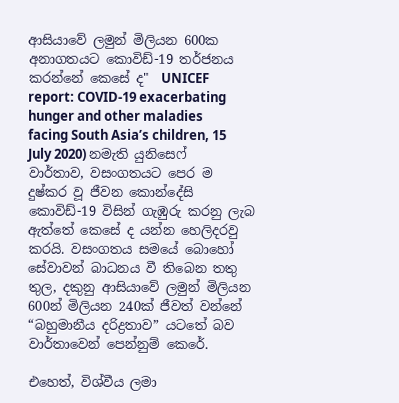ආසියාවේ ලමුන් මිලියන 600ක අනාගතයට කොවිඩ්-19 තර්ජනය කරන්නේ කෙසේ ද"  UNICEF report: COVID-19 exacerbating hunger and other maladies facing South Asia’s children, 15 July 2020) නමැති යුනිසෙෆ් වාර්තාව, වසංගතයට පෙර ම දුෂ්කර වූ ජීවන කොන්දේසි කොවිඩ්-19 විසින් ගැඹුරු කරනු ලැබ ඇත්තේ කෙසේ ද යන්න හෙලිදරවු කරයි. වසංගතය සමයේ බොහෝ සේවාවන් බාධනය වී තිබෙන තතු තුල, දකුනු ආසියාවේ ලමුන් මිලියන 600න් මිලියන 240ක් ජීවත් වන්නේ “බහුමානීය දරිද්‍රතාව” යටතේ බව වාර්තාවෙන් පෙන්නුම් කෙරේ.

එහෙත්, විශ්වීය ලමා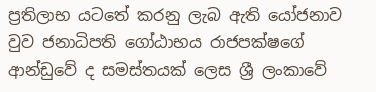ප්‍රතිලාභ යටතේ කරනු ලැබ ඇති යෝජනාව වුව ජනාධිපති ගෝඨාභය රාජපක්ෂගේ ආන්ඩුවේ ද සමස්තයක් ලෙස ශ්‍රී ලංකාවේ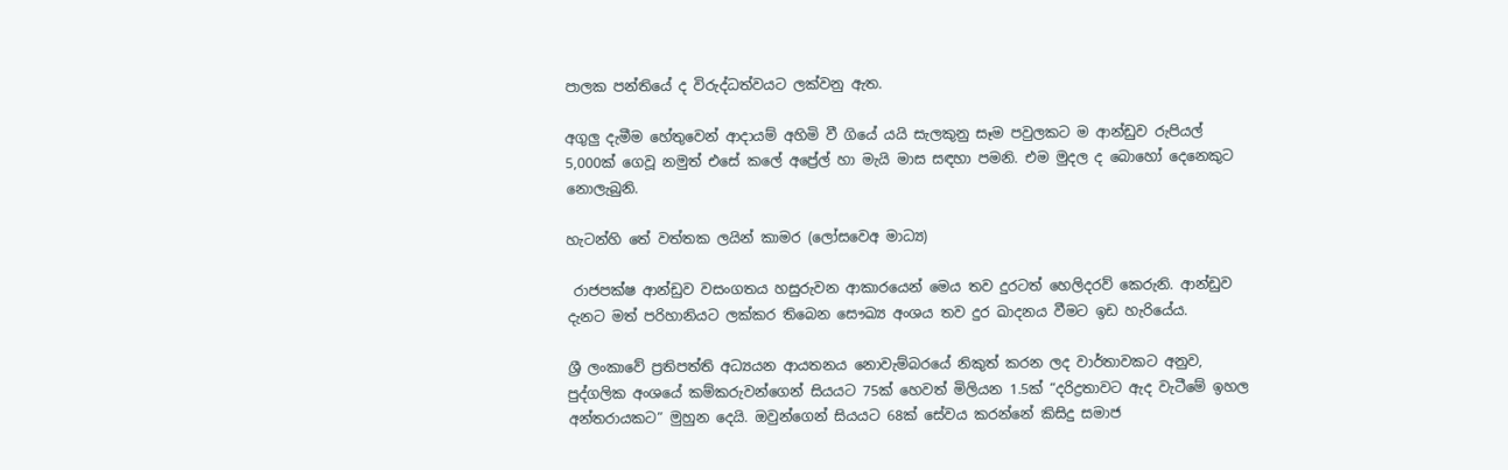පාලක පන්තියේ ද විරුද්ධත්වයට ලක්වනු ඇත.

අගුලු දැමීම හේතුවෙන් ආදායම් අහිමි වී ගියේ යයි සැලකුනු සෑම පවුලකට ම ආන්ඩුව රුපියල් 5,000ක් ගෙවූ නමුත් එසේ කලේ අප්‍රේල් හා මැයි මාස සඳහා පමනි. එම මුදල ද බොහෝ දෙනෙකුට නොලැබුනි.

හැටන්හි තේ වත්තක ලයින් කාමර (ලෝසවෙඅ මාධ්‍ය)

 රාජපක්ෂ ආන්ඩුව වසංගතය හසුරුවන ආකාරයෙන් මෙය තව දුරටත් හෙලිදරව් කෙරුනි. ආන්ඩුව දැනට මත් පරිහානියට ලක්කර තිබෙන සෞඛ්‍ය අංශය තව දුර ඛාදනය වීමට ඉඩ හැරියේය.

ශ්‍රී ලංකාවේ ප්‍රතිපත්ති අධ්‍යයන ආයතනය නොවැම්බරයේ නිකුත් කරන ලද වාර්තාවකට අනුව, පුද්ගලික අංශයේ කම්කරුවන්ගෙන් සියයට 75ක් හෙවත් මිලියන 1.5ක් “දරිද්‍රතාවට ඇද වැටීමේ ඉහල අන්තරායකට” මුහුන දෙයි. ඔවුන්ගෙන් සියයට 68ක් සේවය කරන්නේ කිසිදු සමාජ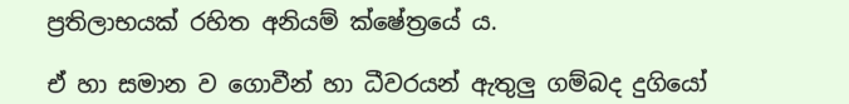ප්‍රතිලාභයක් රහිත අනියම් ක්ෂේත්‍රයේ ය.

ඒ හා සමාන ව ගොවීන් හා ධීවරයන් ඇතුලු ගම්බද දුගියෝ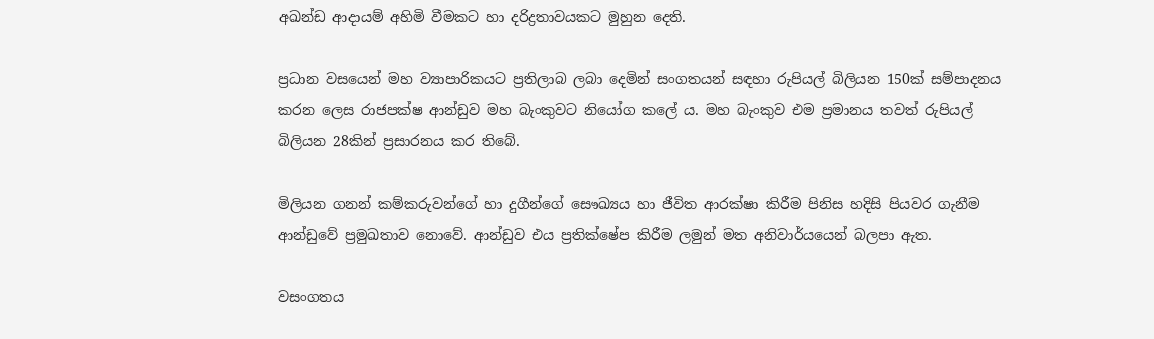අඛන්ඩ ආදායම් අහිමි වීමකට හා දරිද්‍රතාවයකට මුහුන දෙති.

ප්‍රධාන වසයෙන් මහ ව්‍යාපාරිකයට ප්‍රතිලාබ ලබා දෙමින් සංගතයන් සඳහා රුපියල් බිලියන 150ක් සම්පාදනය කරන ලෙස රාජපක්ෂ ආන්ඩුව මහ බැංකුවට නියෝග කලේ ය. මහ බැංකුව එම ප්‍රමානය තවත් රුපියල් බිලියන 28කින් ප්‍රසාරනය කර තිබේ.

මිලියන ගනන් කම්කරුවන්ගේ හා දුගීන්ගේ සෞඛ්‍යය හා ජීවිත ආරක්ෂා කිරීම පිනිස හදිසි පියවර ගැනීම ආන්ඩුවේ ප්‍රමුඛතාව නොවේ. ආන්ඩුව එය ප්‍රතික්ෂේප කිරීම ලමුන් මත අනිවාර්යයෙන් බලපා ඇත.

වසංගතය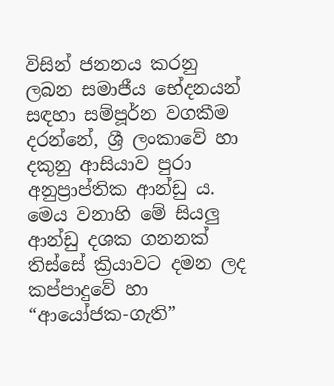විසින් ජනනය කරනු ලබන සමාජීය භේදනයන් සඳහා සම්පූර්න වගකීම දරන්නේ, ශ්‍රී ලංකාවේ හා දකුනු ආසියාව පුරා අනුප්‍රාප්තික ආන්ඩු ය. මෙය වනාහි මේ සියලු ආන්ඩු දශක ගනනක් තිස්සේ ක්‍රියාවට දමන ලද කප්පාදුවේ හා “ආයෝජක-ගැති”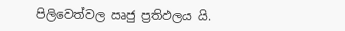පිලිවෙත්වල ඍජු ප්‍රතිඵලය යි.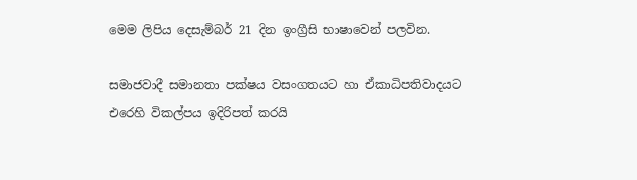මෙම ලිපිය දෙසැම්බර් 21 දින ඉංග්‍රීසි භාෂාවෙන් පලවින.

සමාජවාදී සමානතා පක්ෂය වසංගතයට හා ඒකාධිපතිවාදයට එරෙහි විකල්පය ඉදිරිපත් කරයි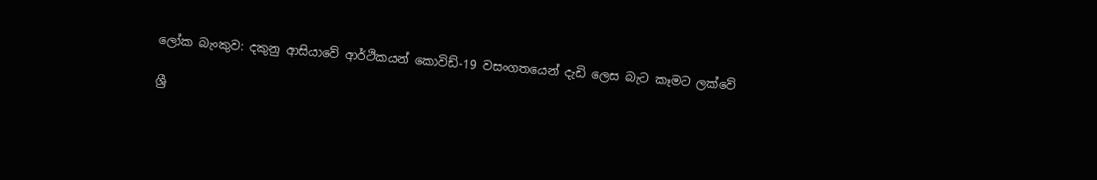ලෝක බැංකුව: දකුනු ආසියාවේ ආර්ථිකයන් කොවිඩ්-19 වසංගතයෙන් දැඩි ලෙස බැට කෑමට ලක්වේ

ශ්‍රී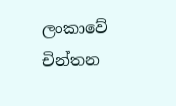ලංකාවේ චින්තන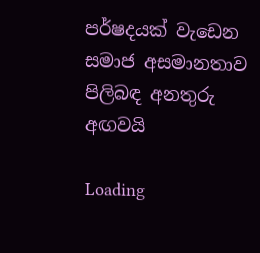පර්ෂදයක් වැඩෙන සමාජ අසමානතාව පිලිබඳ අනතුරු අඟවයි

Loading